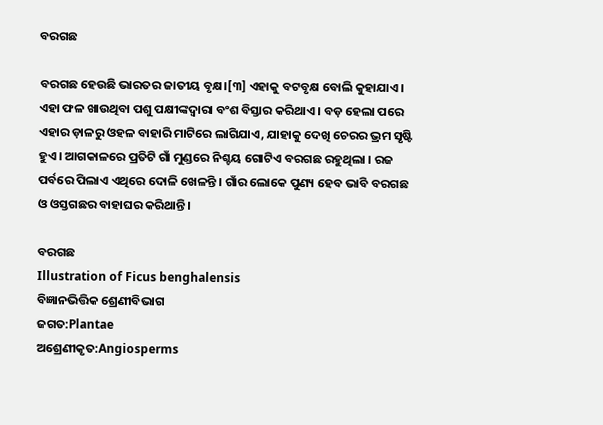ବରଗଛ

ବରଗଛ ହେଉଛି ଭାରତର ଜାତୀୟ ବୃକ୍ଷ।[୩] ଏହାକୁ ବଟବୃକ୍ଷ ବୋଲି କୁହାଯାଏ। ଏହା ଫଳ ଖାଉଥିବା ପଶୁ ପକ୍ଷୀଙ୍କଦ୍ୱାରା ବଂଶ ବିସ୍ତାର କରିଥାଏ । ବଡ଼ ହେଲା ପରେ ଏହାର ଡ଼ାଳରୁ ଓହଳ ବାହାରି ମାଟିରେ ଲାଗିଯାଏ, ଯାହାକୁ ଦେଖି ଚେରର ଭ୍ରମ ସୃଷ୍ଟି ହୁଏ । ଆଗକାଳରେ ପ୍ରତିଟି ଗାଁ ମୁଣ୍ଡରେ ନିଶ୍ଚୟ ଗୋଟିଏ ବରଗଛ ରହୁଥିଲା । ରଜ ପର୍ବରେ ପିଲାଏ ଏଥିରେ ଦୋଳି ଖେଳନ୍ତି । ଗାଁର ଲୋକେ ପୁଣ୍ୟ ହେବ ଭାବି ବରଗଛ ଓ ଓସ୍ତଗଛର ବାହାଘର କରିଥାନ୍ତି ।

ବରଗଛ
Illustration of Ficus benghalensis
ବିଜ୍ଞାନଭିତ୍ତିକ ଶ୍ରେଣୀବିଭାଗ
ଜଗତ:Plantae
ଅଶ୍ରେଣୀକୃତ:Angiosperms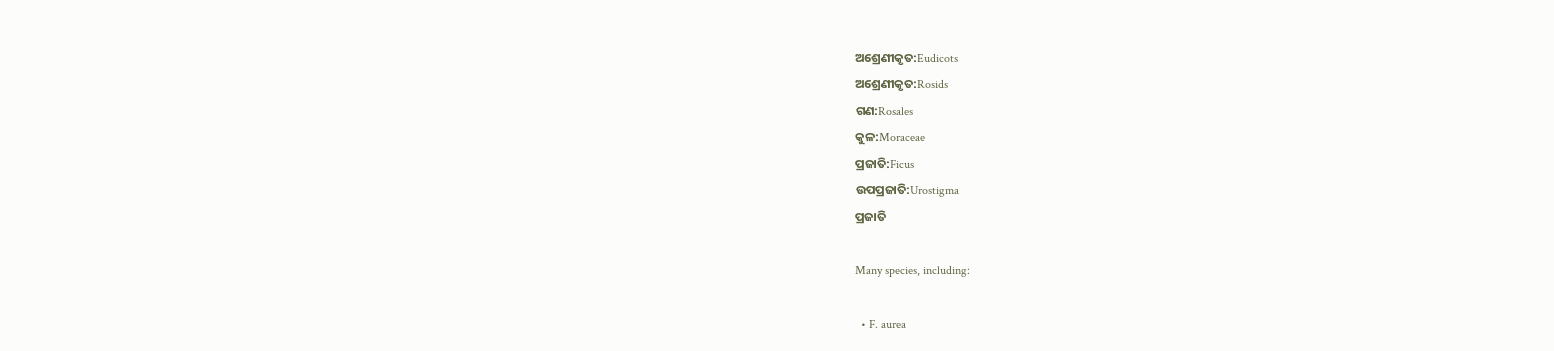ଅଶ୍ରେଣୀକୃତ:Eudicots
ଅଶ୍ରେଣୀକୃତ:Rosids
ଗଣ:Rosales
କୁଳ:Moraceae
ପ୍ରଜାତି:Ficus
ଉପପ୍ରଜାତି:Urostigma
ପ୍ରଜାତି

Many species, including:

  • F. aurea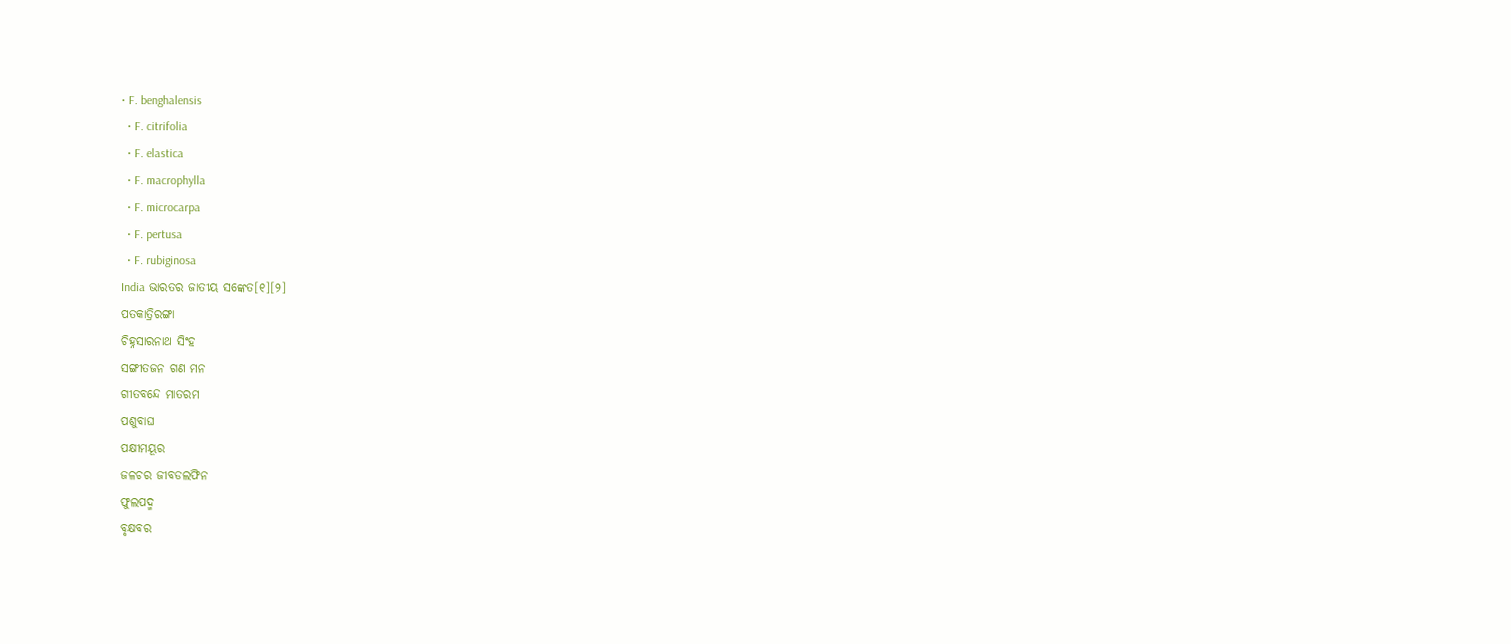• F. benghalensis
  • F. citrifolia
  • F. elastica
  • F. macrophylla
  • F. microcarpa
  • F. pertusa
  • F. rubiginosa
India ଭାରତର ଜାତୀୟ ସଙ୍କେତ[୧][୨]
ପତକାତ୍ରିରଙ୍ଗା
ଚିହ୍ନସାରନାଥ ସିଂହ
ସଙ୍ଗୀତଜନ ଗଣ ମନ
ଗୀତବନ୍ଦେ ମାତରମ
ପଶୁବାଘ
ପକ୍ଷୀମୟୂର
ଜଳଚର ଜୀବଡଲଫିନ
ଫୁଲପଦ୍ମ
ବୃକ୍ଷବର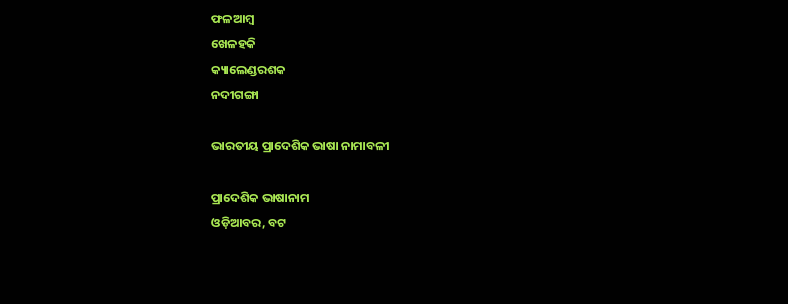ଫଳଆମ୍ବ
ଖେଳହକି
କ୍ୟାଲେଣ୍ଡରଶକ
ନଦୀଗଙ୍ଗା

ଭାରତୀୟ ପ୍ରାଦେଶିକ ଭାଷା ନାମାବଳୀ

ପ୍ରାଦେଶିକ ଭାଷାନାମ
ଓଡ଼ିଆବର, ବଟ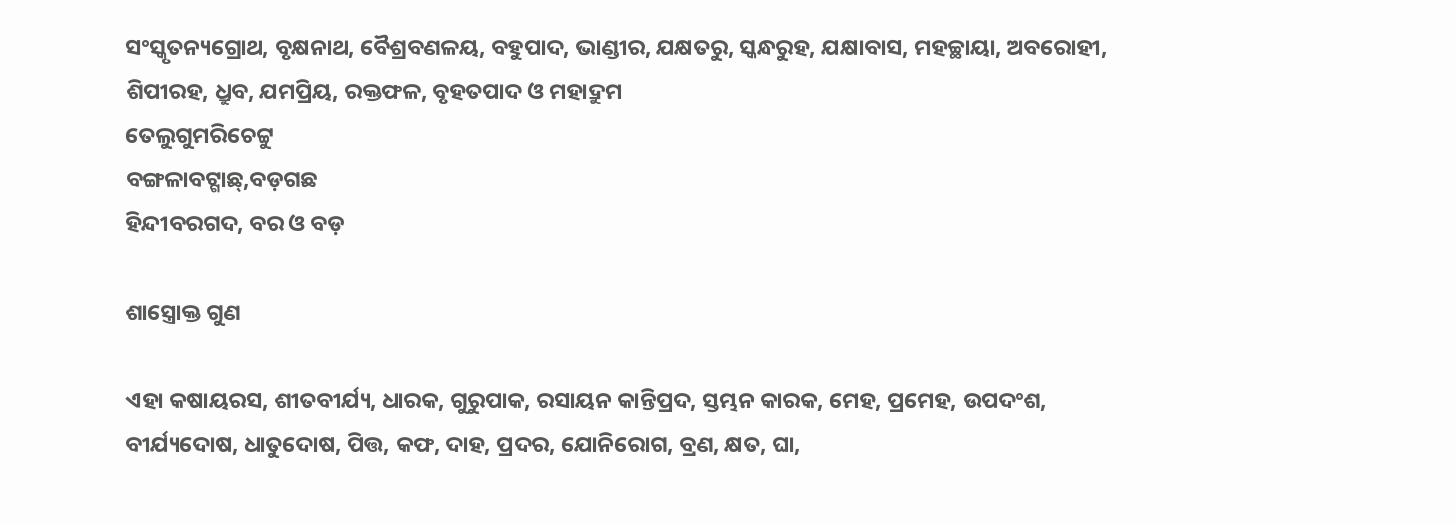ସଂସ୍କୃତନ୍ୟଗ୍ରୋଥ, ବୃକ୍ଷନାଥ, ବୈଶ୍ରବଣଳୟ, ବହୁପାଦ, ଭାଣ୍ଡୀର, ଯକ୍ଷତରୁ, ସ୍କନ୍ଧରୁହ, ଯକ୍ଷାବାସ, ମହଚ୍ଛାୟା, ଅବରୋହୀ, ଶିପୀରହ, ଧ୍ରୁବ, ଯମପ୍ରିୟ, ରକ୍ତଫଳ, ବୃହତପାଦ ଓ ମହାଦ୍ରୁମ
ତେଲୁଗୁମରିଚେଟ୍ଟୁ
ବଙ୍ଗଳାବଟ୍ଗାଛ୍,ବଡ଼ଗଛ
ହିନ୍ଦୀବରଗଦ, ବର ଓ ବଡ଼

ଶାସ୍ତ୍ରୋକ୍ତ ଗୁଣ

ଏହା କଷାୟରସ, ଶୀତବୀର୍ଯ୍ୟ, ଧାରକ, ଗୁରୁପାକ, ରସାୟନ କାନ୍ତିପ୍ରଦ, ସ୍ତମ୍ଭନ କାରକ, ମେହ, ପ୍ରମେହ, ଉପଦଂଶ, ବୀର୍ଯ୍ୟଦୋଷ, ଧାତୁଦୋଷ, ପିତ୍ତ, କଫ, ଦାହ, ପ୍ରଦର, ଯୋନିରୋଗ, ବ୍ରଣ, କ୍ଷତ, ଘା,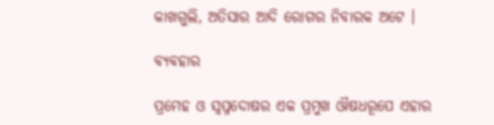କାଖଗୁଲି, ଅତିସାର ଆଦି ରୋଗର ନିବାରକ ଅଟେ ।

ବ୍ୟବହାର

ପ୍ରମେହ ଓ ସ୍ୱପ୍ନଦୋଷର ଏକ ପ୍ରମୁଖ ଔଷଧରୂପେ ଏହାର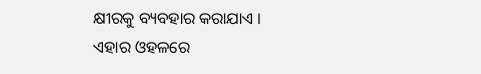କ୍ଷୀରକୁ ବ୍ୟବହାର କରାଯାଏ । ଏହାର ଓହଳରେ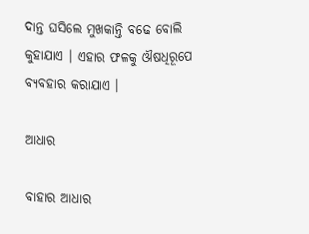ଦାନ୍ତ ଘସିଲେ ମୁଖକାନ୍ତି ବଢେ ବୋଲି କୁହାଯାଏ । ଏହାର ଫଳକୁ ଔଷଧିରୂପେ ବ୍ୟବହାର କରାଯାଏ ।

ଆଧାର

ବାହାର ଆଧାର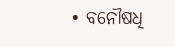• ବନୌଷଧି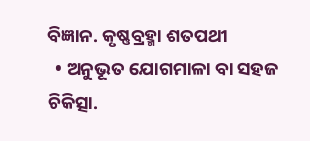ବିଜ୍ଞାନ. କୃଷ୍ଣବ୍ରହ୍ମା ଶତପଥୀ
  • ଅନୁଭୂତ ଯୋଗମାଳା ବା ସହଜ ଚିକିତ୍ସା.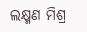ଲକ୍ଷ୍ମଣ ମିଶ୍ର